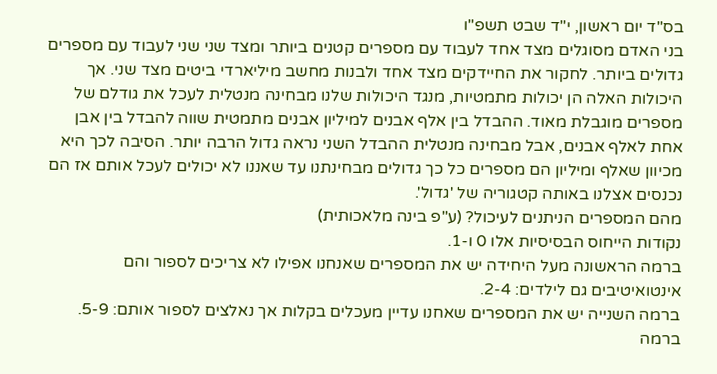בס"ד יום ראשון, י"ד שבט תשפ"ו
בני האדם מסוגלים מצד אחד לעבוד עם מספרים קטנים ביותר ומצד שני שני לעבוד עם מספרים גדולים ביותר. לחקור את החיידקים מצד אחד ולבנות מחשב מיליארדי ביטים מצד שני. אך היכולות האלה הן יכולות מתמטיות, מנגד היכולות שלנו מבחינה מנטלית לעכל את גודלם של מספרים מוגבלת מאוד. ההבדל בין אלף אבנים למיליון אבנים מתמטית שווה להבדל בין אבן אחת לאלף אבנים, אבל מבחינה מנטלית ההבדל השני נראה גדול הרבה יותר. הסיבה לכך היא מכיוון שאלף ומיליון הם מספרים כל כך גדולים מבחינתנו עד שאננו לא יכולים לעכל אותם אז הם נכנסים אצלנו באותה קטגוריה של 'גדול'.
מהם המספרים הניתנים לעיכול? (ע"פ בינה מלאכותית)
נקודות הייחוס הבסיסיות אלו 0 ו-1.
ברמה הראשונה מעל היחידה יש את המספרים שאנחנו אפילו לא צריכים לספור והם אינטואיטיבים גם לילדים: 2-4.
ברמה השנייה יש את המספרים שאחנו עדיין מעכלים בקלות אך נאלצים לספור אותם: 5-9.
ברמה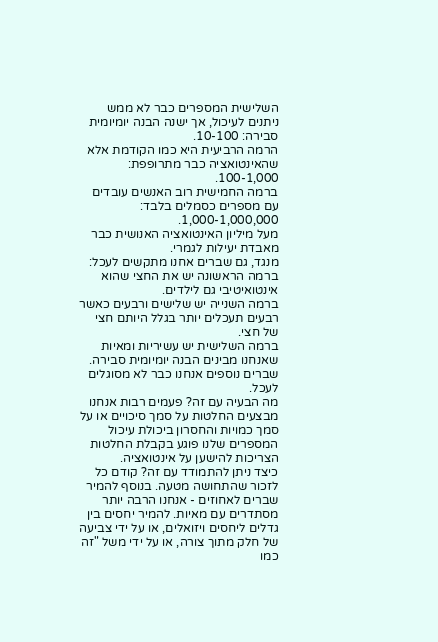השלישית המספרים כבר לא ממש ניתנים לעיכול, אך ישנה הבנה יומיומית סבירה: 10-100.
הרמה הרביעית היא כמו הקודמת אלא שהאינטואציה כבר מתרופפת: 100-1,000.
ברמה החמישית רוב האנשים עובדים עם מספרים כסמלים בלבד: 1,000-1,000,000.
מעל מיליון האינטואציה האנושית כבר מאבדת יעילות לגמרי.
מנגד, גם שברים אחנו מתקשים לעכל:
ברמה הראשונה יש את החצי שהוא אינטואיטיבי גם לילדים.
ברמה השנייה יש שלישים ורבעים כאשר רבעים תעכלים יותר בגלל היותם חצי של חצי.
ברמה השלישית יש עשיריות ומאיות שאנחנו מבינים הבנה יומיומית סבירה.
שברים נוספים אנחנו כבר לא מסוגלים לעכל.
מה הבעיה עם זה? פעמים רבות אנחנו מבצעים החלטות על סמך סיכויים או על סמך כמויות והחסרון ביכולת עיכול המספרים שלנו פוגע בקבלת החלטות הצריכות להישען על אינטואציה.
כיצד ניתן להתמודד עם זה? קודם כל לזכור שהתחושה מטעה. בנוסף להמיר שברים לאחוזים - אנחנו הרבה יותר מסתדרים עם מאיות. להמיר יחסים בין גדלים ליחסים ויזואלים, או על ידי צביעה של חלק מתוך צורה, או על ידי משל "זה כמו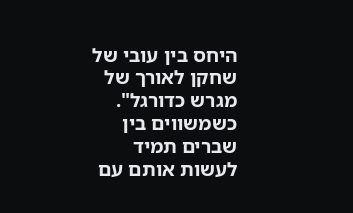היחס בין עובי של שחקן לאורך של מגרש כדורגל". כשמשווים בין שברים תמיד לעשות אותם עם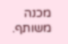מכנה משותף.